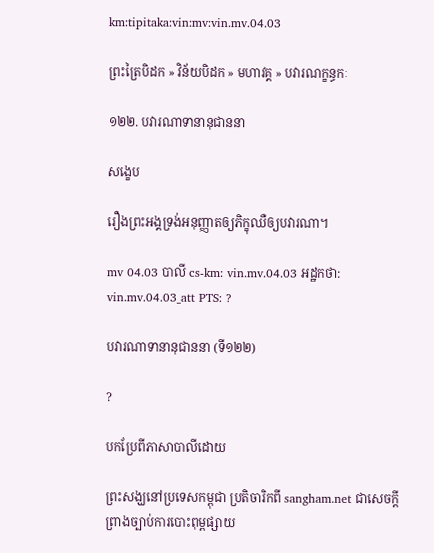km:tipitaka:vin:mv:vin.mv.04.03

ព្រះត្រៃបិដក » វិន័យបិដក » មហាវគ្គ » បវារណក្ខន្ធកៈ

១២២. បវារណាទានានុជាននា

សង្ខេប

រឿងព្រះអង្គទ្រង់អនុញ្ញាតឲ្យភិក្ខុឈឺឲ្យបវារណា។

mv 04.03 បាលី cs-km: vin.mv.04.03 អដ្ឋកថា: vin.mv.04.03_att PTS: ?

បវារណាទានានុជាននា (ទី១២២)

?

បកប្រែពីភាសាបាលីដោយ

ព្រះសង្ឃនៅប្រទេសកម្ពុជា ប្រតិចារិកពី sangham.net ជាសេចក្តីព្រាងច្បាប់ការបោះពុម្ពផ្សាយ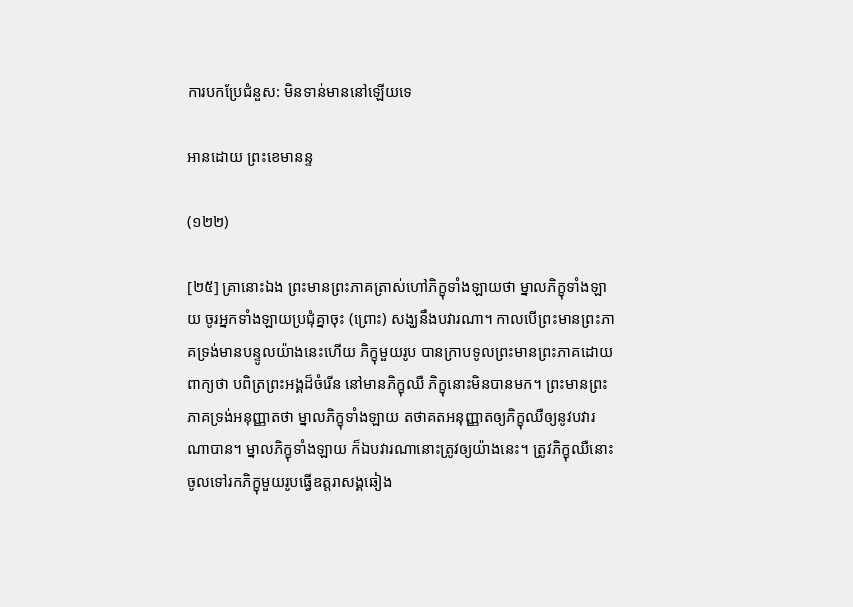ការបកប្រែជំនួស: មិនទាន់មាននៅឡើយទេ

អានដោយ ព្រះខេមានន្ទ

(១២២)

[២៥] គ្រានោះឯង ព្រះមានព្រះភាគត្រាស់ហៅភិក្ខុទាំងឡាយថា ម្នាលភិក្ខុទាំងឡាយ ចូរអ្នកទាំងឡាយប្រជុំគ្នាចុះ (ព្រោះ) សង្ឃនឹងបវារណា។ កាលបើព្រះមានព្រះភាគទ្រង់មានបន្ទូលយ៉ាងនេះហើយ ភិក្ខុមួយរូប បានក្រាបទូលព្រះមានព្រះភាគដោយពាក្យថា បពិត្រព្រះអង្គដ៏ចំរើន នៅមានភិក្ខុឈឺ ភិក្ខុនោះមិនបានមក។ ព្រះមានព្រះភាគទ្រង់អនុញ្ញាតថា ម្នាលភិក្ខុទាំងឡាយ តថាគតអនុញ្ញាតឲ្យភិក្ខុឈឺឲ្យនូវបវារណាបាន។ ម្នាលភិក្ខុទាំងឡាយ ក៏ឯបវារណានោះត្រូវឲ្យយ៉ាងនេះ។ ត្រូវភិក្ខុឈឺនោះចូលទៅរកភិក្ខុមួយរូបធ្វើឧត្តរាសង្គឆៀង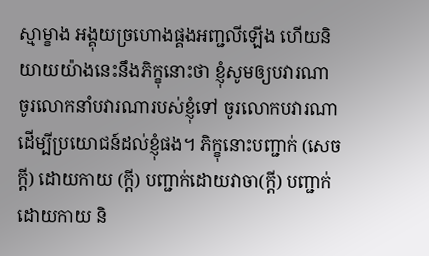ស្មាម្ខាង អង្គុយច្រហោងផ្គងអញ្ជលីឡើង ហើយនិយាយយ៉ាងនេះនឹងភិក្ខុនោះថា ខ្ញុំសូមឲ្យបវារណា ចូរលោកនាំបវារណារបស់ខ្ញុំទៅ ចូរលោកបវារណាដើម្បីប្រយោជន៍ដល់ខ្ញុំផង។ ភិក្ខុនោះបញ្ជាក់ (សេចក្តី) ដោយកាយ (ក្តី) បញ្ជាក់ដោយវាចា(ក្តី) បញ្ជាក់ដោយកាយ និ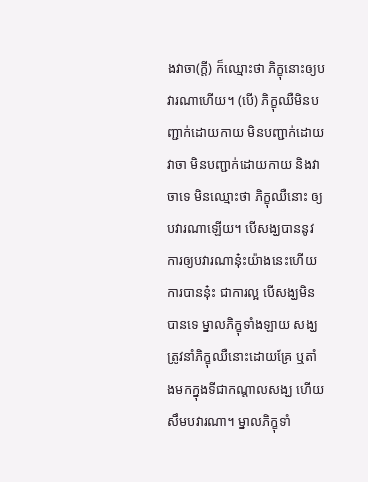ងវាចា(ក្តី) ក៏ឈ្មោះថា ភិក្ខុនោះឲ្យបវារណាហើយ។ (បើ) ភិក្ខុឈឺមិនបញ្ជាក់ដោយកាយ មិនបញ្ជាក់ដោយវាចា មិនបញ្ជាក់ដោយកាយ និងវាចាទេ មិនឈ្មោះថា ភិក្ខុឈឺនោះ ឲ្យបវារណាឡើយ។ បើសង្ឃបាននូវការឲ្យបវារណានុ៎ះយ៉ាងនេះហើយ ការបាននុ៎ះ ជាការល្អ បើសង្ឃមិនបានទេ ម្នាលភិក្ខុទាំងឡាយ សង្ឃត្រូវនាំភិក្ខុឈឺនោះដោយគ្រែ ឬតាំងមកក្នុងទីជាកណ្តាលសង្ឃ ហើយសឹមបវារណា។ ម្នាលភិក្ខុទាំ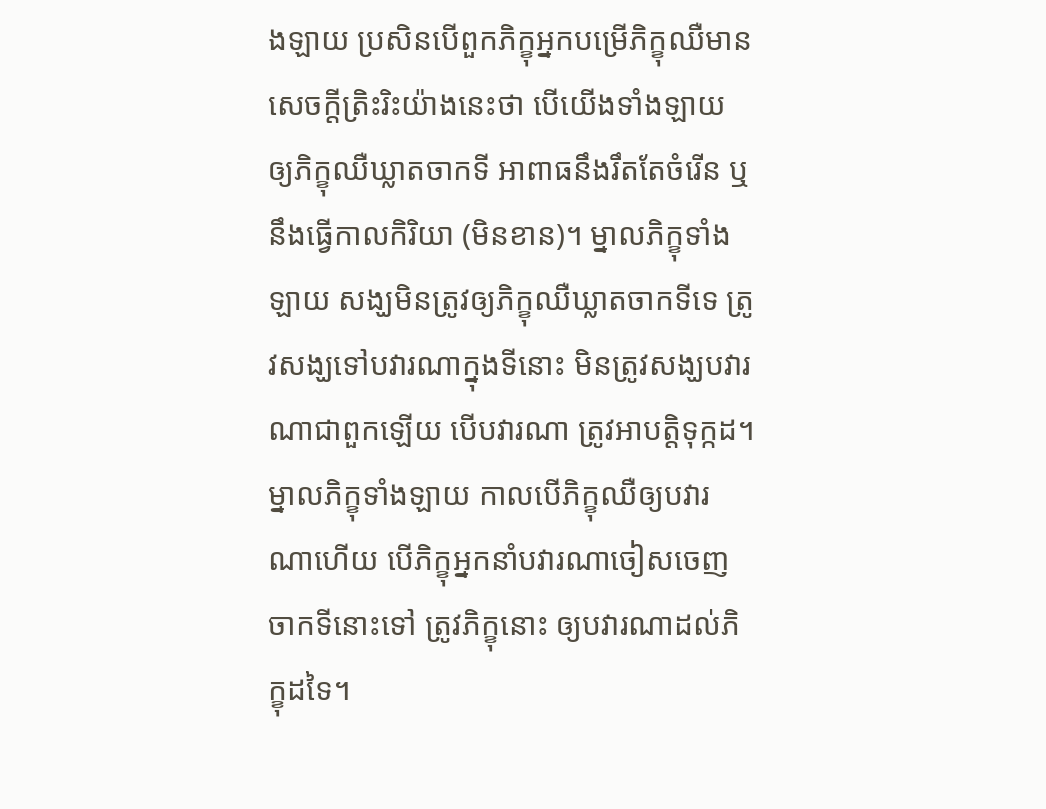ងឡាយ ប្រសិនបើពួកភិក្ខុអ្នកបម្រើភិក្ខុឈឺមានសេចក្តីត្រិះរិះយ៉ាងនេះថា បើយើងទាំងឡាយ ឲ្យភិក្ខុឈឺឃ្លាតចាកទី អាពាធនឹងរឹតតែចំរើន ឬនឹងធ្វើកាលកិរិយា (មិនខាន)។ ម្នាលភិក្ខុទាំងឡាយ សង្ឃមិនត្រូវឲ្យភិក្ខុឈឺឃ្លាតចាកទីទេ ត្រូវសង្ឃទៅបវារណាក្នុងទីនោះ មិនត្រូវសង្ឃបវារណាជាពួកឡើយ បើបវារណា ត្រូវអាបត្តិទុក្កដ។ ម្នាលភិក្ខុទាំងឡាយ កាលបើភិក្ខុឈឺឲ្យបវារណាហើយ បើភិក្ខុអ្នកនាំបវារណាចៀសចេញចាកទីនោះទៅ ត្រូវភិក្ខុនោះ ឲ្យបវារណាដល់ភិក្ខុដទៃ។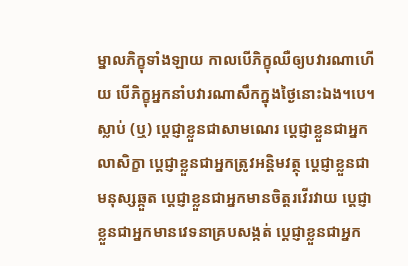ម្នាលភិក្ខុទាំងឡាយ កាលបើភិក្ខុឈឺឲ្យបវារណាហើយ បើភិក្ខុអ្នកនាំបវារណាសឹកក្នុងថ្ងៃនោះឯង។បេ។ ស្លាប់ (ឬ) ប្តេជ្ញាខ្លួនជាសាមណេរ ប្តេជ្ញាខ្លួនជាអ្នកលាសិក្ខា ប្តេជ្ញាខ្លួនជាអ្នកត្រូវអន្តិមវត្ថុ ប្តេជ្ញាខ្លួនជាមនុស្សឆ្កួត ប្តេជ្ញាខ្លួនជាអ្នកមានចិត្តរវើរវាយ ប្តេជ្ញាខ្លួនជាអ្នកមានវេទនាគ្របសង្កត់ ប្តេជ្ញាខ្លួនជាអ្នក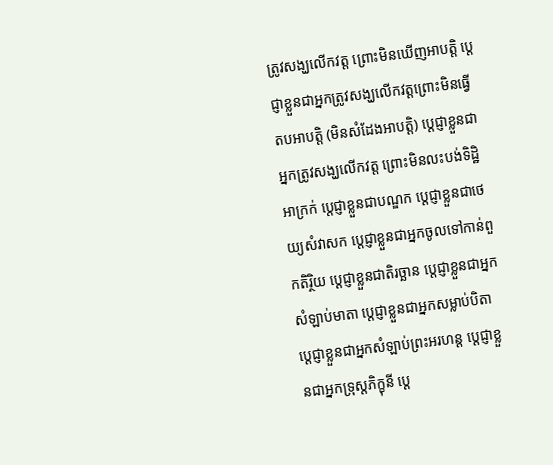ត្រូវសង្ឃលើកវត្ត ព្រោះមិនឃើញអាបត្តិ ប្តេជ្ញាខ្លួនជាអ្នកត្រូវសង្ឃលើកវត្តព្រោះមិនធ្វើតបអាបត្តិ (មិនសំដែងអាបត្តិ) ប្តេជ្ញាខ្លួនជាអ្នកត្រូវសង្ឃលើកវត្ត ព្រោះមិនលះបង់ទិដ្ឋិអាក្រក់ ប្តេជ្ញាខ្លួនជាបណ្ឌក ប្តេជ្ញាខ្លួនជាថេយ្យសំវាសក ប្តេជ្ញាខ្លួនជាអ្នកចូលទៅកាន់ពួកតិរ្ថិយ ប្តេជ្ញាខ្លួនជាតិរច្ឆាន ប្តេជ្ញាខ្លួនជាអ្នកសំឡាប់មាតា ប្តេជ្ញាខ្លួនជាអ្នកសម្លាប់បិតា ប្តេជ្ញាខ្លួនជាអ្នកសំឡាប់ព្រះអរហន្ត ប្តេជ្ញាខ្លួនជាអ្នកទ្រុស្តភិក្ខុនី ប្តេ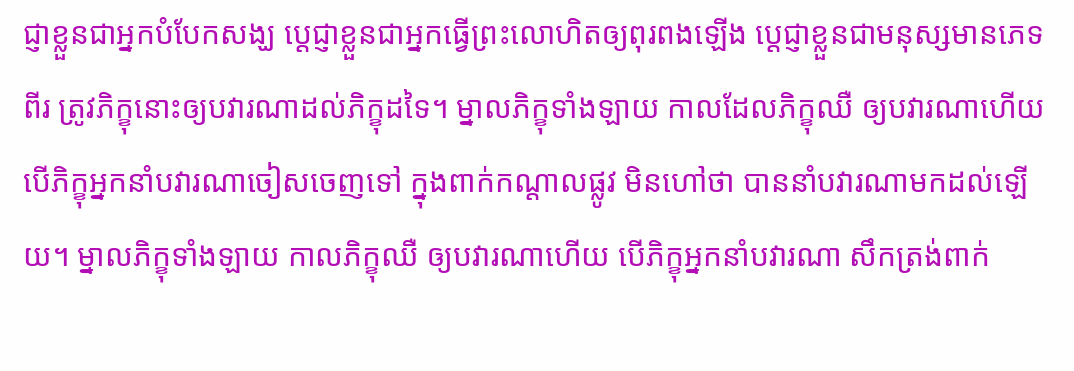ជ្ញាខ្លួនជាអ្នកបំបែកសង្ឃ ប្តេជ្ញាខ្លួនជាអ្នកធ្វើព្រះលោហិតឲ្យពុរពងឡើង ប្តេជ្ញាខ្លួនជាមនុស្សមានភេទពីរ ត្រូវភិក្ខុនោះឲ្យបវារណាដល់ភិក្ខុដទៃ។ ម្នាលភិក្ខុទាំងឡាយ កាលដែលភិក្ខុឈឺ ឲ្យបវារណាហើយ បើភិក្ខុអ្នកនាំបវារណាចៀសចេញទៅ ក្នុងពាក់កណ្តាលផ្លូវ មិនហៅថា បាននាំបវារណាមកដល់ឡើយ។ ម្នាលភិក្ខុទាំងឡាយ កាលភិក្ខុឈឺ ឲ្យបវារណាហើយ បើភិក្ខុអ្នកនាំបវារណា សឹកត្រង់ពាក់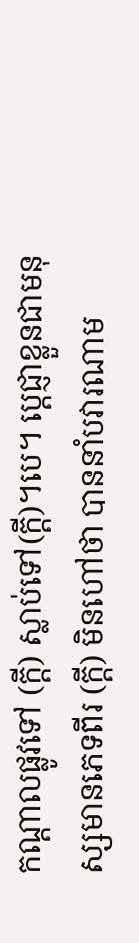កណ្តាលផ្លូវទៅ (ក្តី) ស្លាប់ទៅ(ក្តី)។បេ។ ប្តេជ្ញាខ្លួនជាមនុស្សមានភេទពីរ (ក្តី) មិនហៅថា បាននាំបវារណាម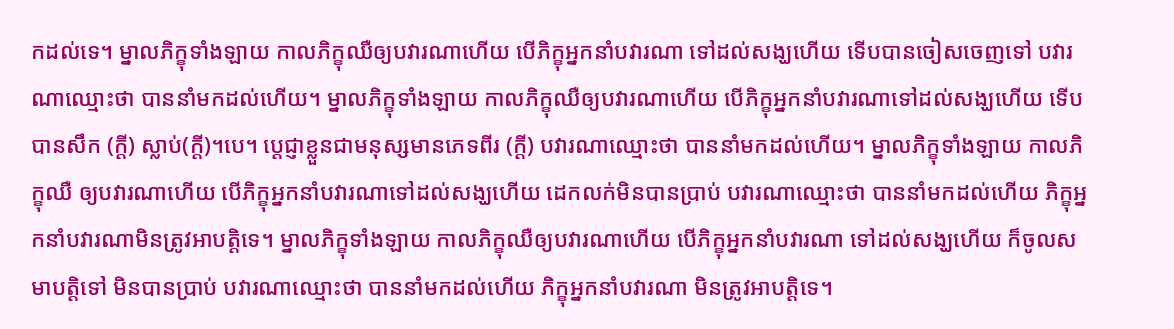កដល់ទេ។ ម្នាលភិក្ខុទាំងឡាយ កាលភិក្ខុឈឺឲ្យបវារណាហើយ បើភិក្ខុអ្នកនាំបវារណា ទៅដល់សង្ឃហើយ ទើបបានចៀសចេញទៅ បវារណាឈ្មោះថា បាននាំមកដល់ហើយ។ ម្នាលភិក្ខុទាំងឡាយ កាលភិក្ខុឈឺឲ្យបវារណាហើយ បើភិក្ខុអ្នកនាំបវារណាទៅដល់សង្ឃហើយ ទើបបានសឹក (ក្តី) ស្លាប់(ក្តី)។បេ។ ប្តេជ្ញាខ្លួនជាមនុស្សមានភេទពីរ (ក្តី) បវារណាឈ្មោះថា បាននាំមកដល់ហើយ។ ម្នាលភិក្ខុទាំងឡាយ កាលភិក្ខុឈឺ ឲ្យបវារណាហើយ បើភិក្ខុអ្នកនាំបវារណាទៅដល់សង្ឃហើយ ដេកលក់មិនបានប្រាប់ បវារណាឈ្មោះថា បាននាំមកដល់ហើយ ភិក្ខុអ្នកនាំបវារណាមិនត្រូវអាបត្តិទេ។ ម្នាលភិក្ខុទាំងឡាយ កាលភិក្ខុឈឺឲ្យបវារណាហើយ បើភិក្ខុអ្នកនាំបវារណា ទៅដល់សង្ឃហើយ ក៏ចូលសមាបត្តិទៅ មិនបានប្រាប់ បវារណាឈ្មោះថា បាននាំមកដល់ហើយ ភិក្ខុអ្នកនាំបវារណា មិនត្រូវអាបត្តិទេ។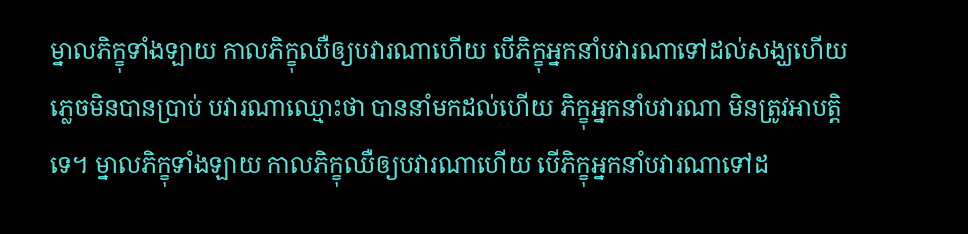ម្នាលភិក្ខុទាំងឡាយ កាលភិក្ខុឈឺឲ្យបវារណាហើយ បើភិក្ខុអ្នកនាំបវារណាទៅដល់សង្ឃហើយ ភ្លេចមិនបានប្រាប់ បវារណាឈ្មោះថា បាននាំមកដល់ហើយ ភិក្ខុអ្នកនាំបវារណា មិនត្រូវអាបត្តិទេ។ ម្នាលភិក្ខុទាំងឡាយ កាលភិក្ខុឈឺឲ្យបវារណាហើយ បើភិក្ខុអ្នកនាំបវារណាទៅដ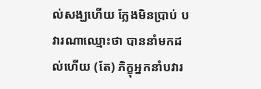ល់សង្ឃហើយ ក្លែងមិនប្រាប់ បវារណាឈ្មោះថា បាននាំមកដល់ហើយ (តែ) ភិក្ខុអ្នកនាំបវារ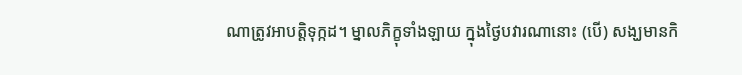ណាត្រូវអាបត្តិទុក្កដ។ ម្នាលភិក្ខុទាំងឡាយ ក្នុងថ្ងៃបវារណានោះ (បើ) សង្ឃមានកិ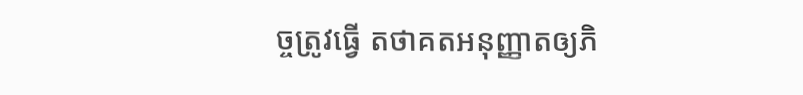ច្ចត្រូវធ្វើ តថាគតអនុញ្ញាតឲ្យភិ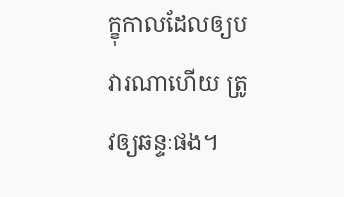ក្ខុកាលដែលឲ្យបវារណាហើយ ត្រូវឲ្យឆន្ទៈផង។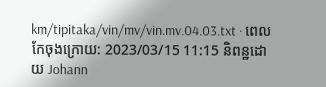km/tipitaka/vin/mv/vin.mv.04.03.txt · ពេលកែចុងក្រោយ: 2023/03/15 11:15 និពន្ឋដោយ Johann